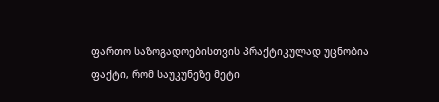ფართო საზოგადოებისთვის პრაქტიკულად უცნობია ფაქტი, რომ საუკუნეზე მეტი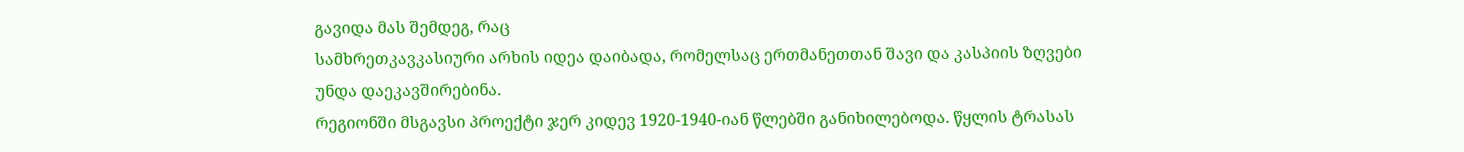გავიდა მას შემდეგ, რაც
სამხრეთკავკასიური არხის იდეა დაიბადა, რომელსაც ერთმანეთთან შავი და კასპიის ზღვები უნდა დაეკავშირებინა.
რეგიონში მსგავსი პროექტი ჯერ კიდევ 1920-1940-იან წლებში განიხილებოდა. წყლის ტრასას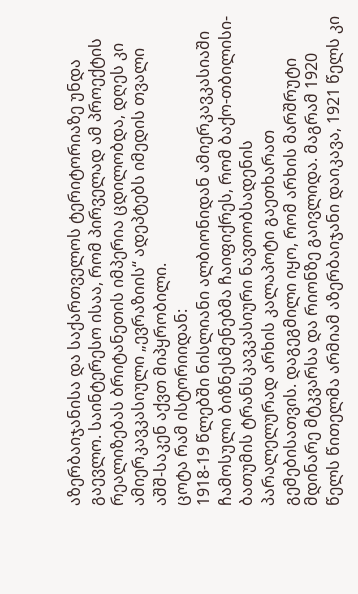აზერბაიჯანისა და საქართველოს ტერიტორიაზე უნდა გაევლო. საინტერესო ისაა, რომ პირველად ამ პროექტის რეალიზებას ბრიტანეთის იმპერია ცდილობდა, დღეს კი ამიერკავკასიული „ევრაზიის“ ადეპტებს იმედის თვალი აშშ-საკენ აქვთ მიპყრობილი.
ცოტა რამ ისტორიიდან:
1918-19 წლებში ნისლიანი ალბიონიდან ამიერკავკასიაში ჩამოსული ბიზნესმენებმა ჩაიფიქრეს, რომ ბაქო-თბილისი-ბათუმის ტრანსკავკასიური ნავთობსადენის პარალელურად არხის კალაპოტი გაეთხარათ გემებისათვის. დაგეგმილი იყო, რომ არხის მარშრუტი მდინარე მტკვარსა და რიონზე გაივლიდა. მაგრამ 1920 წელს წითელმა არმიამ აზერბაიჯანი დაიკავა, 1921 წელს კი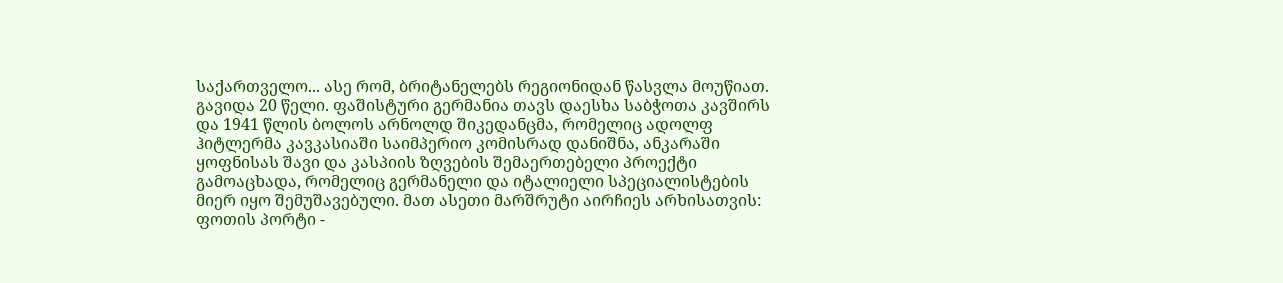საქართველო... ასე რომ, ბრიტანელებს რეგიონიდან წასვლა მოუწიათ.
გავიდა 20 წელი. ფაშისტური გერმანია თავს დაესხა საბჭოთა კავშირს და 1941 წლის ბოლოს არნოლდ შიკედანცმა, რომელიც ადოლფ ჰიტლერმა კავკასიაში საიმპერიო კომისრად დანიშნა, ანკარაში ყოფნისას შავი და კასპიის ზღვების შემაერთებელი პროექტი გამოაცხადა, რომელიც გერმანელი და იტალიელი სპეციალისტების მიერ იყო შემუშავებული. მათ ასეთი მარშრუტი აირჩიეს არხისათვის: ფოთის პორტი -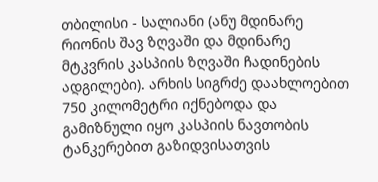თბილისი - სალიანი (ანუ მდინარე რიონის შავ ზღვაში და მდინარე მტკვრის კასპიის ზღვაში ჩადინების ადგილები). არხის სიგრძე დაახლოებით 750 კილომეტრი იქნებოდა და გამიზნული იყო კასპიის ნავთობის ტანკერებით გაზიდვისათვის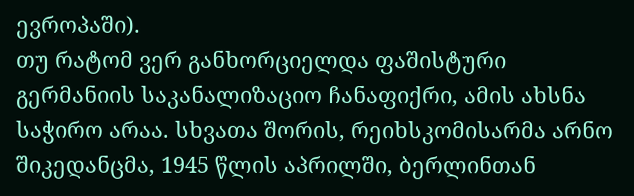ევროპაში).
თუ რატომ ვერ განხორციელდა ფაშისტური გერმანიის საკანალიზაციო ჩანაფიქრი, ამის ახსნა საჭირო არაა. სხვათა შორის, რეიხსკომისარმა არნო შიკედანცმა, 1945 წლის აპრილში, ბერლინთან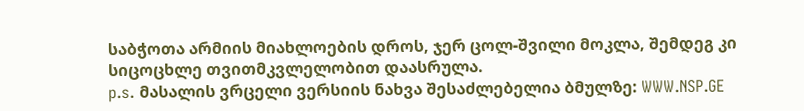საბჭოთა არმიის მიახლოების დროს, ჯერ ცოლ-შვილი მოკლა, შემდეგ კი სიცოცხლე თვითმკვლელობით დაასრულა.
p.s. მასალის ვრცელი ვერსიის ნახვა შესაძლებელია ბმულზე: WWW.NSP.GE